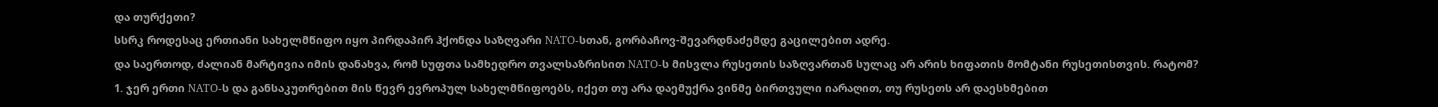და თურქეთი?
სსრკ როდესაც ერთიანი სახელმწიფო იყო პირდაპირ ჰქონდა საზღვარი NATO-სთან, გორბაჩოვ-შევარდნაძემდე გაცილებით ადრე.
და საერთოდ, ძალიან მარტივია იმის დანახვა, რომ სუფთა სამხედრო თვალსაზრისით NATO-ს მისვლა რუსეთის საზღვართან სულაც არ არის ხიფათის მომტანი რუსეთისთვის. რატომ?
1. ჯერ ერთი NATO-ს და განსაკუთრებით მის წევრ ევროპულ სახელმწიფოებს, იქეთ თუ არა დაემუქრა ვინმე ბირთვული იარაღით, თუ რუსეთს არ დაესხმებით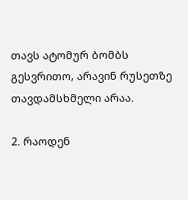თავს ატომურ ბომბს გესვრითო, არავინ რუსეთზე თავდამსხმელი არაა.

2. რაოდენ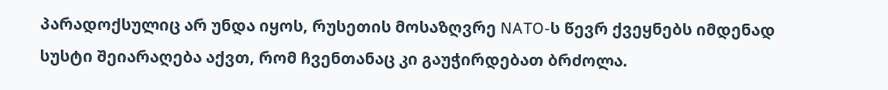პარადოქსულიც არ უნდა იყოს, რუსეთის მოსაზღვრე NATO-ს წევრ ქვეყნებს იმდენად სუსტი შეიარაღება აქვთ, რომ ჩვენთანაც კი გაუჭირდებათ ბრძოლა.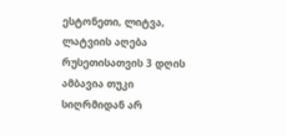ესტონეთი, ლიტვა, ლატვიის აღება რუსეთისათვის 3 დღის ამბავია თუკი სიღრმიდან არ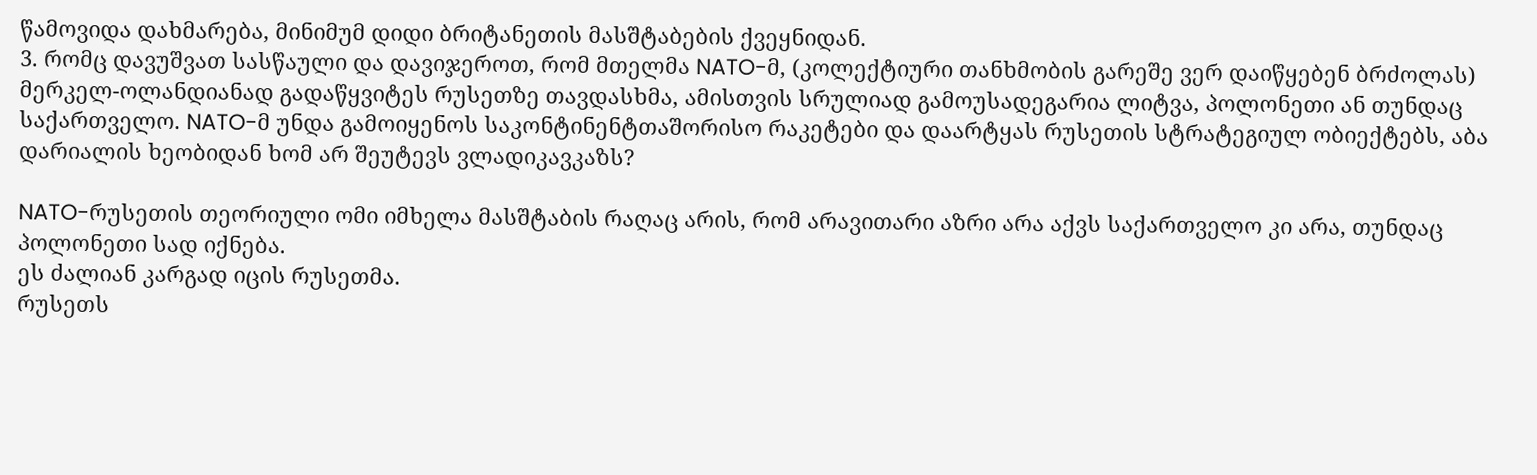წამოვიდა დახმარება, მინიმუმ დიდი ბრიტანეთის მასშტაბების ქვეყნიდან.
3. რომც დავუშვათ სასწაული და დავიჯეროთ, რომ მთელმა NATO-მ, (კოლექტიური თანხმობის გარეშე ვერ დაიწყებენ ბრძოლას) მერკელ-ოლანდიანად გადაწყვიტეს რუსეთზე თავდასხმა, ამისთვის სრულიად გამოუსადეგარია ლიტვა, პოლონეთი ან თუნდაც საქართველო. NATO-მ უნდა გამოიყენოს საკონტინენტთაშორისო რაკეტები და დაარტყას რუსეთის სტრატეგიულ ობიექტებს, აბა დარიალის ხეობიდან ხომ არ შეუტევს ვლადიკავკაზს?

NATO-რუსეთის თეორიული ომი იმხელა მასშტაბის რაღაც არის, რომ არავითარი აზრი არა აქვს საქართველო კი არა, თუნდაც პოლონეთი სად იქნება.
ეს ძალიან კარგად იცის რუსეთმა.
რუსეთს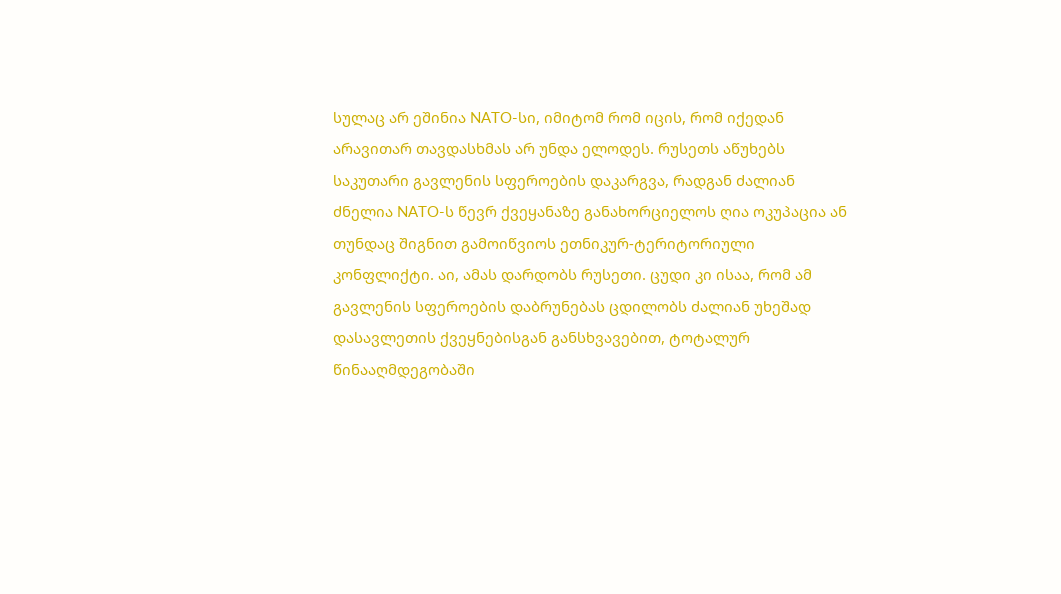სულაც არ ეშინია NATO-სი, იმიტომ რომ იცის, რომ იქედან არავითარ თავდასხმას არ უნდა ელოდეს. რუსეთს აწუხებს საკუთარი გავლენის სფეროების დაკარგვა, რადგან ძალიან ძნელია NATO-ს წევრ ქვეყანაზე განახორციელოს ღია ოკუპაცია ან თუნდაც შიგნით გამოიწვიოს ეთნიკურ-ტერიტორიული კონფლიქტი. აი, ამას დარდობს რუსეთი. ცუდი კი ისაა, რომ ამ გავლენის სფეროების დაბრუნებას ცდილობს ძალიან უხეშად დასავლეთის ქვეყნებისგან განსხვავებით, ტოტალურ წინააღმდეგობაში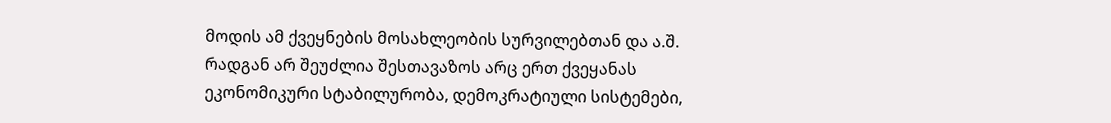მოდის ამ ქვეყნების მოსახლეობის სურვილებთან და ა.შ. რადგან არ შეუძლია შესთავაზოს არც ერთ ქვეყანას ეკონომიკური სტაბილურობა, დემოკრატიული სისტემები,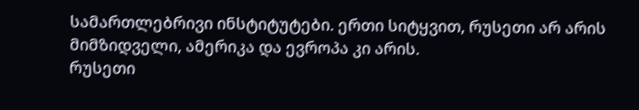სამართლებრივი ინსტიტუტები. ერთი სიტყვით, რუსეთი არ არის მიმზიდველი, ამერიკა და ევროპა კი არის.
რუსეთი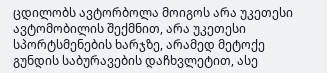ცდილობს ავტორბოლა მოიგოს არა უკეთესი ავტომობილის შექმნით, არა უკეთესი სპორტსმენების ხარჯზე, არამედ მეტოქე გუნდის საბურავების დაჩხვლეტით, ასე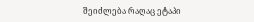შეიძლება რაღაც ეტაპი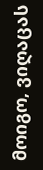მოიგო, ვიღაცას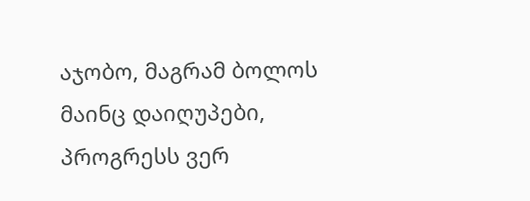აჯობო, მაგრამ ბოლოს მაინც დაიღუპები, პროგრესს ვერ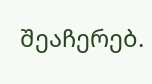შეაჩერებ.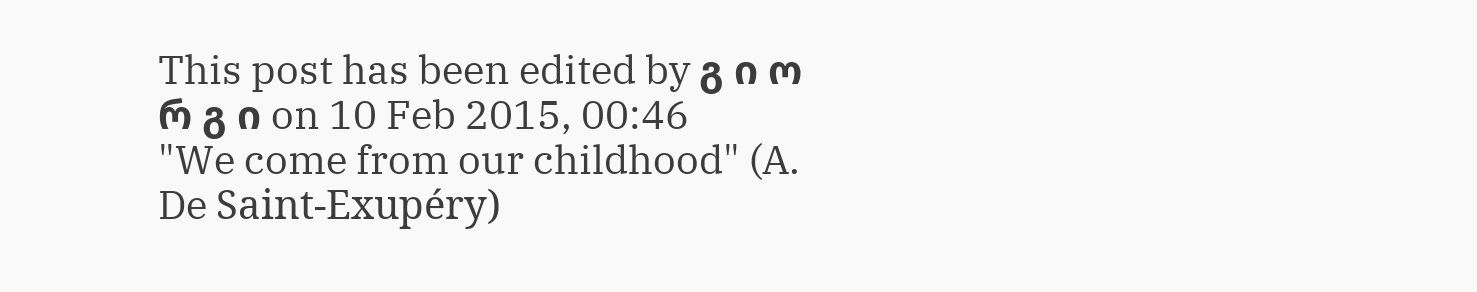This post has been edited by გ ი ო რ გ ი on 10 Feb 2015, 00:46
"We come from our childhood" (A. De Saint-Exupéry)